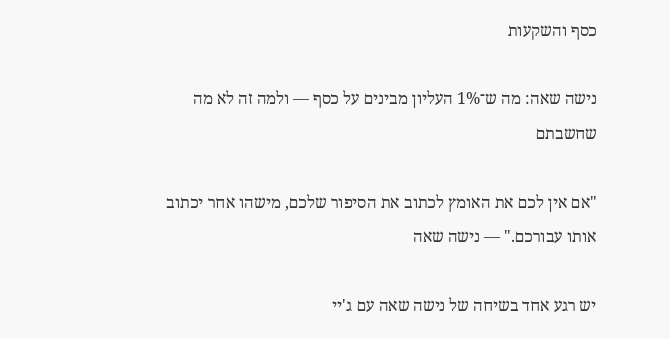כסף והשקעות

נישה שאה: מה ש־1% העליון מבינים על כסף — ולמה זה לא מה שחשבתם

"אם אין לכם את האומץ לכתוב את הסיפור שלכם, מישהו אחר יכתוב אותו עבורכם." — נישה שאה

יש רגע אחד בשיחה של נישה שאה עם ג'יי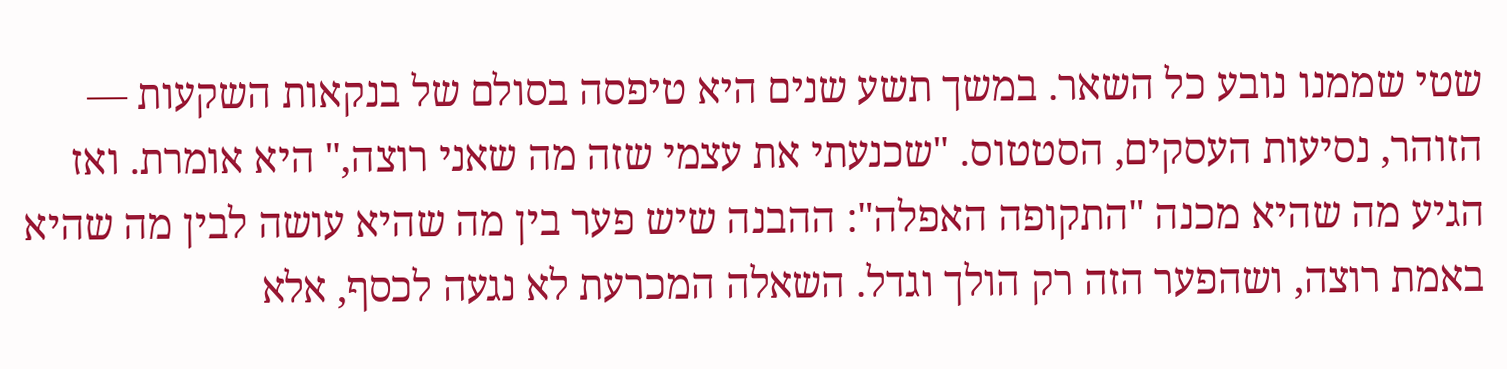שטי שממנו נובע כל השאר. במשך תשע שנים היא טיפסה בסולם של בנקאות השקעות — הזוהר, נסיעות העסקים, הסטטוס. "שכנעתי את עצמי שזה מה שאני רוצה," היא אומרת. ואז הגיע מה שהיא מכנה "התקופה האפלה": ההבנה שיש פער בין מה שהיא עושה לבין מה שהיא באמת רוצה, ושהפער הזה רק הולך וגדל. השאלה המכרעת לא נגעה לכסף, אלא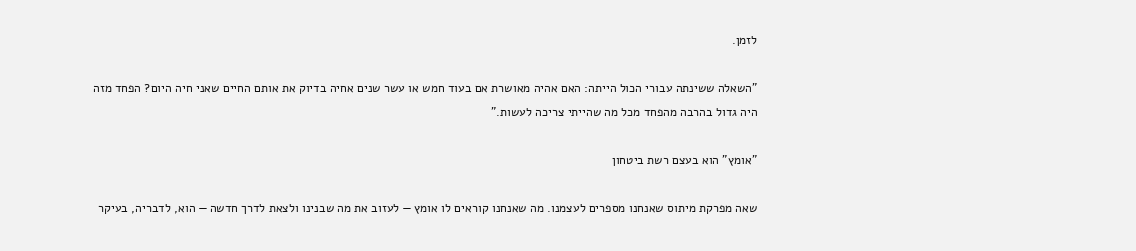לזמן.

"השאלה ששינתה עבורי הכול הייתה: האם אהיה מאושרת אם בעוד חמש או עשר שנים אחיה בדיוק את אותם החיים שאני חיה היום? הפחד מזה היה גדול בהרבה מהפחד מכל מה שהייתי צריכה לעשות."

"אומץ" הוא בעצם רשת ביטחון

שאה מפרקת מיתוס שאנחנו מספרים לעצמנו. מה שאנחנו קוראים לו אומץ — לעזוב את מה שבנינו ולצאת לדרך חדשה — הוא, לדבריה, בעיקר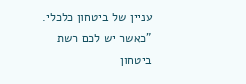עניין של ביטחון כלכלי. "כאשר יש לכם רשת ביטחון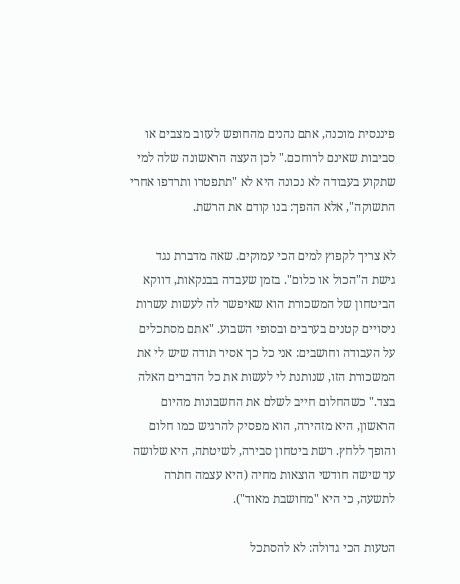פיננסית מוכנה, אתם נהנים מהחופש לעזוב מצבים או סביבות שאינם לרוחכם." לכן העצה הראשונה שלה למי שתקוע בעבודה לא נכונה היא לא "תתפטרו ותרדפו אחרי התשוקה", אלא ההפך: בנו קודם את הרשת.

לא צריך לקפוץ למים הכי עמוקים. שאה מדברת נגד גישת ה"הכול או כלום". בזמן שעבדה בבנקאות, דווקא הביטחון של המשכורת הוא שאיפשר לה לעשות עשרות ניסויים קטנים בערבים ובסופי השבוע. "אתם מסתכלים על העבודה וחושבים: אני כל כך אסיר תודה שיש לי את המשכורת הזו, שנותנת לי לעשות את כל הדברים האלה בצד." כשהחלום חייב לשלם את החשבונות מהיום הראשון, היא מזהירה, הוא מפסיק להרגיש כמו חלום והופך ללחץ. רשת ביטחון סבירה, לשיטתה, היא שלושה עד שישה חודשי הוצאות מחיה (היא עצמה חתרה לתשעה, כי היא "מחושבת מאוד").

הטעות הכי גדולה: לא להסתכל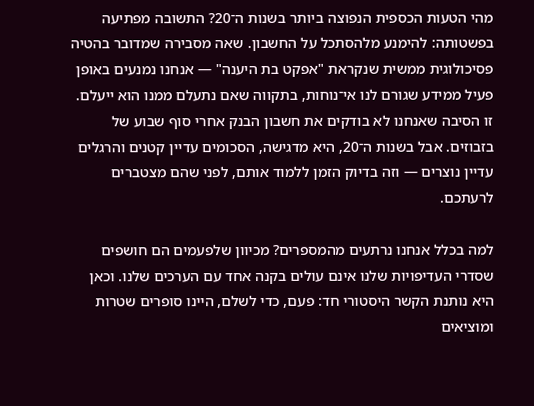מהי הטעות הכספית הנפוצה ביותר בשנות ה־20? התשובה מפתיעה בפשטותה: להימנע מלהסתכל על החשבון. שאה מסבירה שמדובר בהטיה פסיכולוגית ממשית שנקראת "אפקט בת היענה" — אנחנו נמנעים באופן פעיל ממידע שגורם לנו אי־נוחות, בתקווה שאם נתעלם ממנו הוא ייעלם. זו הסיבה שאנחנו לא בודקים את חשבון הבנק אחרי סוף שבוע של בזבוזים. אבל בשנות ה־20, היא מדגישה, הסכומים עדיין קטנים והרגלים עדיין נוצרים — וזה בדיוק הזמן ללמוד אותם, לפני שהם מצטברים לרעתכם.

למה בכלל אנחנו נרתעים מהמספרים? מכיוון שלפעמים הם חושפים שסדרי העדיפויות שלנו אינם עולים בקנה אחד עם הערכים שלנו. וכאן היא נותנת הקשר היסטורי חד: פעם, כדי לשלם, היינו סופרים שטרות ומוציאים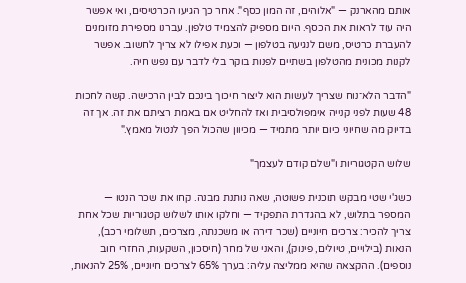אותם מהארנק — "אלוהים, זה המון כסף". אחר כך הגיעו הכרטיסים, ואי אפשר היה עוד לראות את הכסף. היום מספיק להצמיד טלפון. עברנו מספירת מזומנים להעברת כרטיס, משם לנגיעה בטלפון — וכעת אפילו לא צריך לחשוב. אפשר לקנות מכונית מהטלפון בשתיים לפנות בוקר בלי לדבר עם נפש חיה.

"הדבר הלא־נוח שצריך לעשות הוא ליצור חיכוך בינכם לבין הרכישה. קשה לחכות 48 שעות לפני קנייה אימפולסיבית ואז להחליט אם באמת רציתם את זה. אך זה בדיוק מה שחיוני כיום יותר מתמיד — מכיוון שהכול הפך לנטול מאמץ."

שלוש הקטגוריות ו"שלם קודם לעצמך"

כשג'י שטי מבקש תוכנית פשוטה, שאה נותנת מבנה. קחו את שכר הנטו — המספר בתלוש, לא בהגדרת התפקיד — וחלקו אותו לשלוש קטגוריות שכל אחת צריך להכיר: צרכים חיוניים (שכר דירה או משכנתה, מצרכים, תשלומי רכב), הנאות (בילויים, טיולים, פינוק), והאני של מחר (חיסכון, השקעות, החזרי חוב נוספים). ההקצאה שהיא ממליצה עליה: בערך 65% לצרכים חיוניים, 25% להנאות,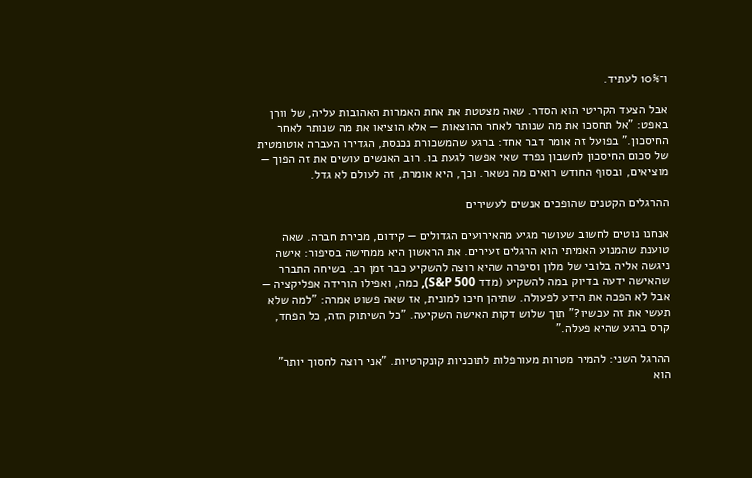ו־10% לעתיד.

אבל הצעד הקריטי הוא הסדר. שאה מצטטת את אחת האמרות האהובות עליה, של וורן באפט: "אל תחסכו את מה שנותר לאחר ההוצאות — אלא הוציאו את מה שנותר לאחר החיסכון." בפועל זה אומר דבר אחד: ברגע שהמשכורת נכנסת, הגדירו העברה אוטומטית של סכום החיסכון לחשבון נפרד שאי אפשר לגעת בו. רוב האנשים עושים את זה הפוך — מוציאים, ובסוף החודש רואים מה נשאר. וכך, היא אומרת, זה לעולם לא גדל.

ההרגלים הקטנים שהופכים אנשים לעשירים

אנחנו נוטים לחשוב שעושר מגיע מהאירועים הגדולים — קידום, מכירת חברה. שאה טוענת שהמנוע האמיתי הוא הרגלים זעירים. את הראשון היא ממחישה בסיפור: אישה ניגשה אליה בלובי של מלון וסיפרה שהיא רוצה להשקיע כבר זמן רב. בשיחה התברר שהאישה ידעה בדיוק במה להשקיע (מדד S&P 500), כמה, ואפילו הורידה אפליקציה — אבל לא הפכה את הידע לפעולה. שתיהן חיכו למונית, אז שאה פשוט אמרה: "למה שלא תעשי את זה עכשיו?" תוך שלוש דקות האישה השקיעה. "כל השיתוק הזה, כל הפחד, קרס ברגע שהיא פעלה."

ההרגל השני: להמיר מטרות מעורפלות לתוכניות קונקרטיות. "אני רוצה לחסוך יותר" הוא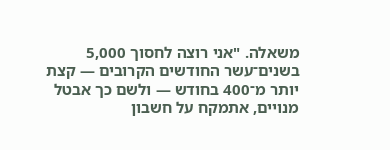משאלה. "אני רוצה לחסוך 5,000 בשנים־עשר החודשים הקרובים — קצת יותר מ־400 בחודש — ולשם כך אבטל מנויים, אתמקח על חשבון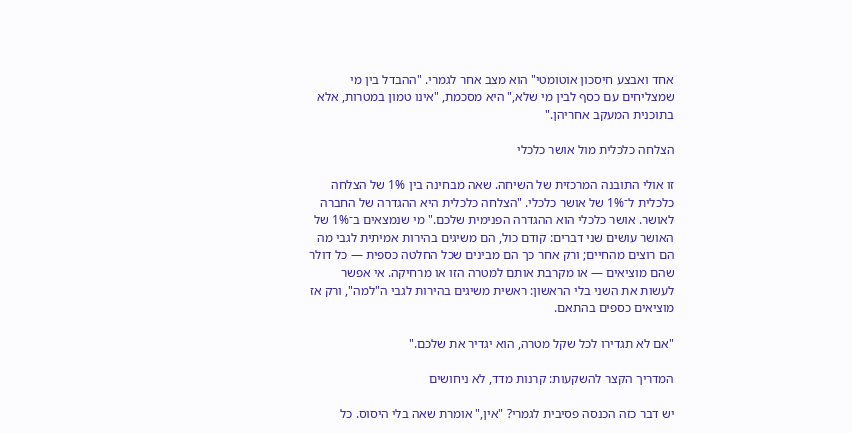אחד ואבצע חיסכון אוטומטי" הוא מצב אחר לגמרי. "ההבדל בין מי שמצליחים עם כסף לבין מי שלא," היא מסכמת, "אינו טמון במטרות, אלא בתוכנית המעקב אחריהן."

הצלחה כלכלית מול אושר כלכלי

זו אולי התובנה המרכזית של השיחה. שאה מבחינה בין 1% של הצלחה כלכלית ל־1% של אושר כלכלי. "הצלחה כלכלית היא ההגדרה של החברה לאושר. אושר כלכלי הוא ההגדרה הפנימית שלכם." מי שנמצאים ב־1% של האושר עושים שני דברים: קודם כול, הם משיגים בהירות אמיתית לגבי מה הם רוצים מהחיים; ורק אחר כך הם מבינים שכל החלטה כספית — כל דולר שהם מוציאים — או מקרבת אותם למטרה הזו או מרחיקה. אי אפשר לעשות את השני בלי הראשון: ראשית משיגים בהירות לגבי ה"למה", ורק אז מוציאים כספים בהתאם.

"אם לא תגדירו לכל שקל מטרה, הוא יגדיר את שלכם."

המדריך הקצר להשקעות: קרנות מדד, לא ניחושים

יש דבר כזה הכנסה פסיבית לגמרי? "אין," אומרת שאה בלי היסוס. כל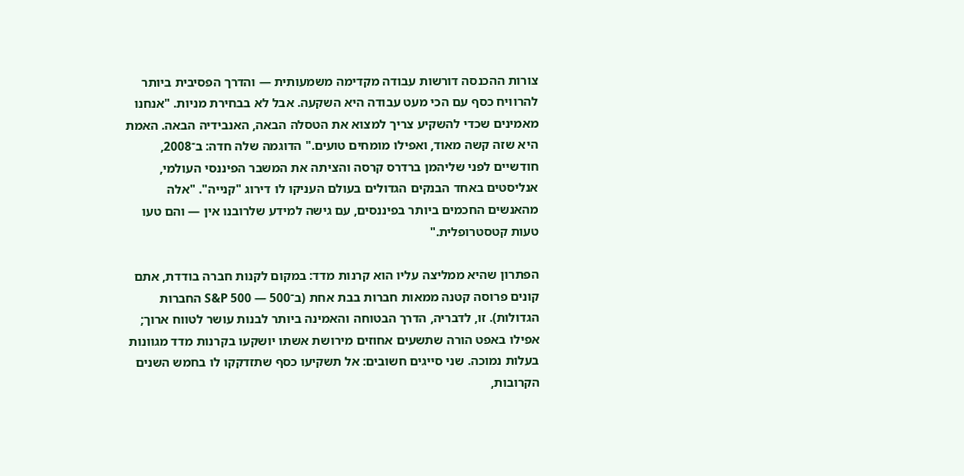צורות ההכנסה דורשות עבודה מקדימה משמעותית — והדרך הפסיבית ביותר להרוויח כסף עם הכי מעט עבודה היא השקעה. אבל לא בבחירת מניות. "אנחנו מאמינים שכדי להשקיע צריך למצוא את הטסלה הבאה, האנבידיה הבאה. האמת היא שזה קשה מאוד, ואפילו מומחים טועים." הדוגמה שלה חדה: ב־2008, חודשיים לפני שליהמן ברדרס קרסה והציתה את המשבר הפיננסי העולמי, אנליסטים באחד הבנקים הגדולים בעולם העניקו לו דירוג "קנייה". "אלה מהאנשים החכמים ביותר בפיננסים, עם גישה למידע שלרובנו אין — והם טעו טעות קטסטרופלית."

הפתרון שהיא ממליצה עליו הוא קרנות מדד: במקום לקנות חברה בודדת, אתם קונים פרוסה קטנה ממאות חברות בבת אחת (ב־S&P 500 — 500 החברות הגדולות). זו, לדבריה, הדרך הבטוחה והאמינה ביותר לבנות עושר לטווח ארוך; אפילו באפט הורה שתשעים אחוזים מירושת אשתו יושקעו בקרנות מדד מגוונות בעלות נמוכה. שני סייגים חשובים: אל תשקיעו כסף שתזדקקו לו בחמש השנים הקרובות,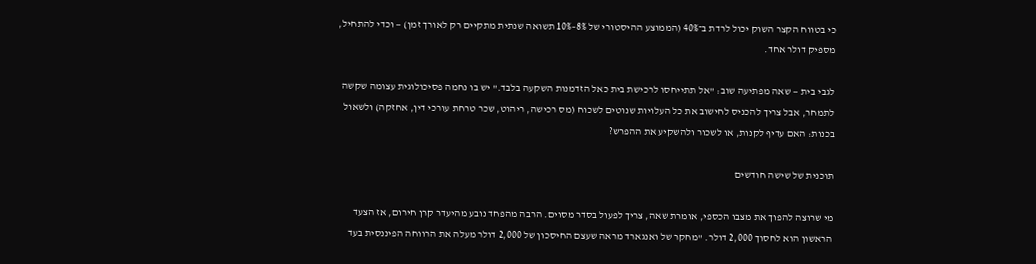כי בטווח הקצר השוק יכול לרדת ב־40% (הממוצע ההיסטורי של 8%–10% תשואה שנתית מתקיים רק לאורך זמן) — וכדי להתחיל, מספיק דולר אחד.

לגבי בית — שאה מפתיעה שוב: "אל תתייחסו לרכישת בית כאל הזדמנות השקעה בלבד." יש בו נחמה פסיכולוגית עצומה שקשה לתמחר, אבל צריך להכניס לחישוב את כל העלויות שנוטים לשכוח (מס רכישה, ריהוט, שכר טרחת עורכי דין, אחזקה) ולשאול בכנות: האם עדיף לקנות, או לשכור ולהשקיע את ההפרש?

תוכנית של שישה חודשים

מי שרוצה להפוך את מצבו הכספי, אומרת שאה, צריך לפעול בסדר מסוים. הרבה מהפחד נובע מהיעדר קרן חירום, אז הצעד הראשון הוא לחסוך 2,000 דולר. "מחקר של ואנגארד מראה שעצם החיסכון של 2,000 דולר מעלה את הרווחה הפיננסית בעד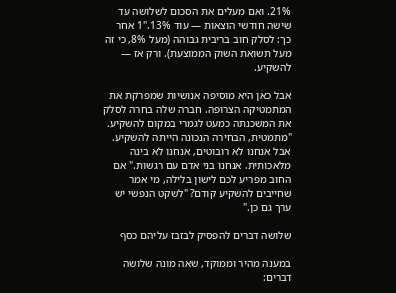21%. ואם מעלים את הסכום לשלושה עד שישה חודשי הוצאות — עוד 13%."1 אחר כך: לסלק חוב בריבית גבוהה (מעל 8%, כי זה מעל תשואת השוק הממוצעת). ורק אז — להשקיע.

אבל כאן היא מוסיפה אנושיות שמפרקת את המתמטיקה הצרופה. חברה שלה בחרה לסלק את המשכנתה כמעט לגמרי במקום להשקיע. "מתמטית, הבחירה הנכונה הייתה להשקיע. אבל אנחנו לא רובוטים, אנחנו לא בינה מלאכותית. אנחנו בני אדם עם רגשות." אם החוב מפריע לכם לישון בלילה, מי אמר שחייבים להשקיע קודם? "לשקט הנפשי יש ערך גם כן."

שלושה דברים להפסיק לבזבז עליהם כסף

במענה מהיר וממוקד, שאה מונה שלושה דברים: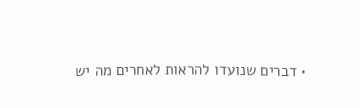• דברים שנועדו להראות לאחרים מה יש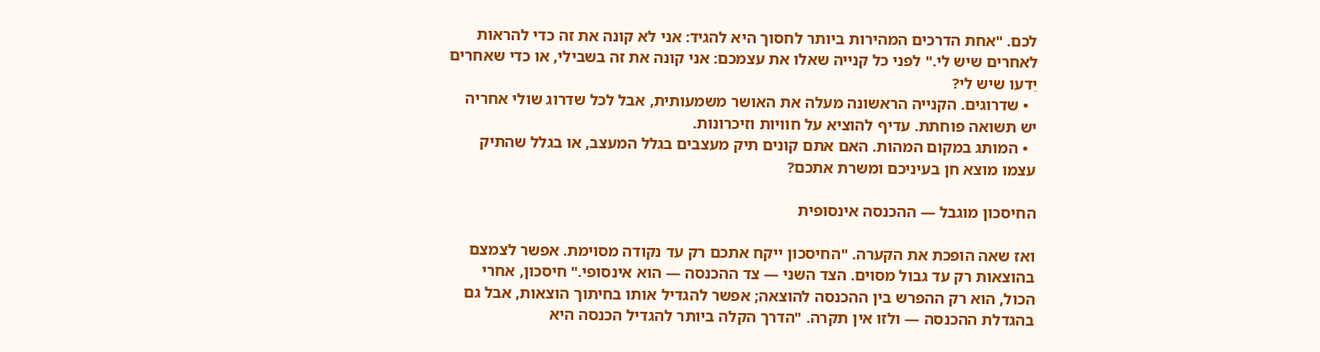לכם. "אחת הדרכים המהירות ביותר לחסוך היא להגיד: אני לא קונה את זה כדי להראות לאחרים שיש לי." לפני כל קנייה שאלו את עצמכם: אני קונה את זה בשבילי, או כדי שאחרים יֵדעו שיש לי?
  • שדרוגים. הקנייה הראשונה מעלה את האושר משמעותית, אבל לכל שדרוג שולי אחריה יש תשואה פוחתת. עדיף להוציא על חוויות וזיכרונות.
  • המותג במקום המהות. האם אתם קונים תיק מעצבים בגלל המעצב, או בגלל שהתיק עצמו מוצא חן בעיניכם ומשרת אתכם?

החיסכון מוגבל — ההכנסה אינסופית

ואז שאה הופכת את הקערה. "החיסכון ייקח אתכם רק עד נקודה מסוימת. אפשר לצמצם בהוצאות רק עד גבול מסוים. הצד השני — צד ההכנסה — הוא אינסופי." חיסכון, אחרי הכול, הוא רק ההפרש בין ההכנסה להוצאה; אפשר להגדיל אותו בחיתוך הוצאות, אבל גם בהגדלת ההכנסה — ולזו אין תקרה. "הדרך הקלה ביותר להגדיל הכנסה היא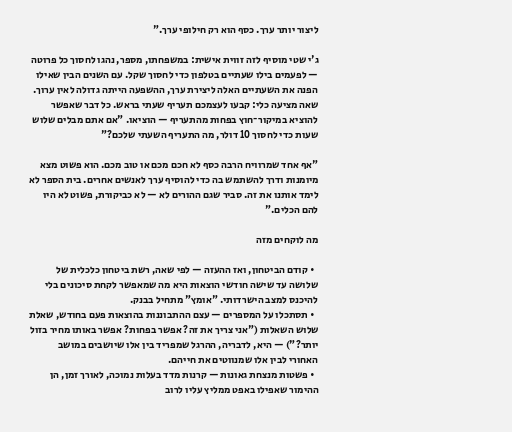ליצור יותר ערך. כסף הוא רק חילופי ערך."

ג'י שטי מוסיף לזה זווית אישית: במשפחתו, מספר, נהגו לחסוך כל פרוטה — לפעמים בילו שעתיים בטלפון כדי לחסוך שקל. עם השנים הבין שאילו הפנה את השעתיים האלה ליצירת ערך, ההשפעה הייתה גדולה לאין ערוך. שאה מציעה כלי: קבעו לעצמכם תעריף שעתי בראש. כל דבר שאפשר להוציא במיקור־חוץ בפחות מהתעריף — הוציאו. "אם אתם מבלים שלוש שעות כדי לחסוך 10 דולר, מה התעריף השעתי שלכם?"

"אף אחד שמרוויח הרבה כסף לא חכם מכם או טוב מכם. הוא פשוט מצא מיומנות ודרך להשתמש בה כדי להוסיף ערך לאנשים אחרים. בית הספר לא לימד אותנו את זה. סביר שגם ההורים לא — לא כביקורת, פשוט לא היו להם הכלים."

מה לוקחים מזה

  • קודם הביטחון, ואז ההעזה — לפי שאה, רשת ביטחון כלכלית של שלושה עד שישה חודשי הוצאות היא מה שמאפשר לקחת סיכונים בלי להיכנס למצב הישרדותי. "אומץ" מתחיל בבנק.
  • תסתכלו על המספרים — עצם ההתבוננות בהוצאות פעם בחודש, שאלת שלוש השאלות ("אני צריך את זה? אפשר בפחות? אפשר באותו מחיר בזול יותר?") — היא, לדבריה, ההרגל שמפריד בין אלו שיושבים במושב האחורי לבין אלו שמנווטים את חייהם.
  • פשטות מנצחת גאונות — קרנות מדד בעלות נמוכה, לאורך זמן, הן ההימור שאפילו באפט ממליץ עליו לרוב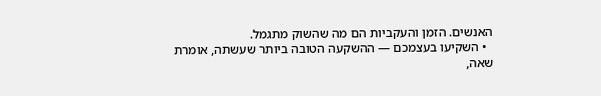האנשים. הזמן והעקביות הם מה שהשוק מתגמל.
  • השקיעו בעצמכם — ההשקעה הטובה ביותר שעשתה, אומרת שאה,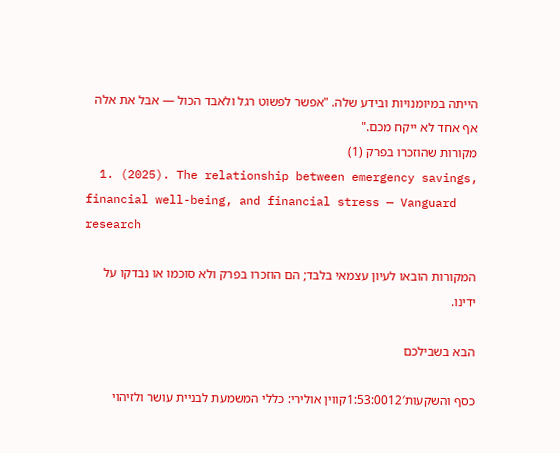הייתה במיומנויות ובידע שלה. "אפשר לפשוט רגל ולאבד הכול — אבל את אלה אף אחד לא ייקח מכם."
מקורות שהוזכרו בפרק (1)
  1. (2025). The relationship between emergency savings, financial well-being, and financial stress — Vanguard research

המקורות הובאו לעיון עצמאי בלבד; הם הוזכרו בפרק ולא סוכמו או נבדקו על ידינו.

הבא בשבילכם

כסף והשקעות1:53:0012′קווין אולירי: כללי המשמעת לבניית עושר ולזיהוי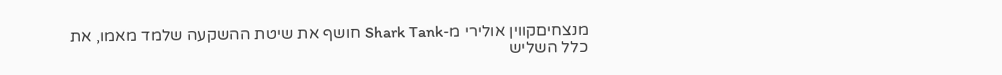מנצחיםקווין אולירי מ-Shark Tank חושף את שיטת ההשקעה שלמד מאמו, את כלל השליש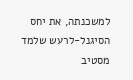למשכנתה, את יחס הסיגנל-לרעש שלמד מסטיב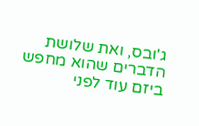ג'ובס, ואת שלושת הדברים שהוא מחפש ביזם עוד לפני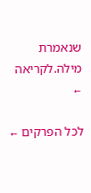שנאמרת מילה.לקריאה ←

לכל הפרקים ←